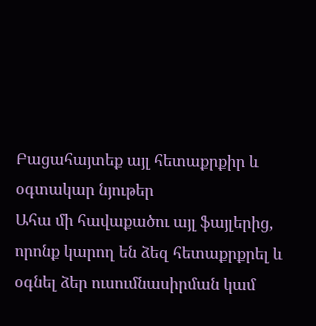Բացահայտեք այլ հետաքրքիր և օգտակար նյութեր
Ահա մի հավաքածու այլ ֆայլերից, որոնք կարող են ձեզ հետաքրքրել և օգնել ձեր ուսումնասիրման կամ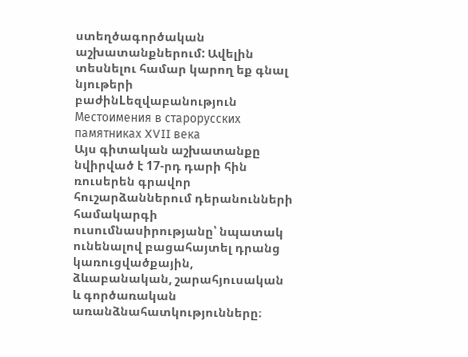ստեղծագործական աշխատանքներում: Ավելին տեսնելու համար կարող եք գնալ նյութերի բաժինLեզվաբանություն
Местоимения в старорусских памятниках XVII века
Այս գիտական աշխատանքը նվիրված է 17-րդ դարի հին ռուսերեն գրավոր հուշարձաններում դերանունների համակարգի ուսումնասիրությանը՝ նպատակ ունենալով բացահայտել դրանց կառուցվածքային, ձևաբանական, շարահյուսական և գործառական առանձնահատկությունները։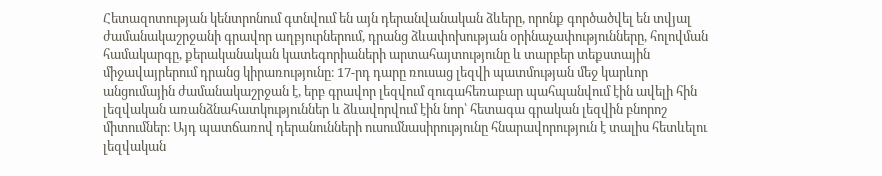Հետազոտության կենտրոնում գտնվում են այն դերանվանական ձևերը, որոնք գործածվել են տվյալ ժամանակաշրջանի գրավոր աղբյուրներում, դրանց ձևափոխության օրինաչափությունները, հոլովման համակարգը, քերականական կատեգորիաների արտահայտությունը և տարբեր տեքստային միջավայրերում դրանց կիրառությունը։ 17-րդ դարը ռուսաց լեզվի պատմության մեջ կարևոր անցումային ժամանակաշրջան է, երբ գրավոր լեզվում զուգահեռաբար պահպանվում էին ավելի հին լեզվական առանձնահատկություններ և ձևավորվում էին նոր՝ հետագա գրական լեզվին բնորոշ միտումներ։ Այդ պատճառով դերանունների ուսումնասիրությունը հնարավորություն է տալիս հետևելու լեզվական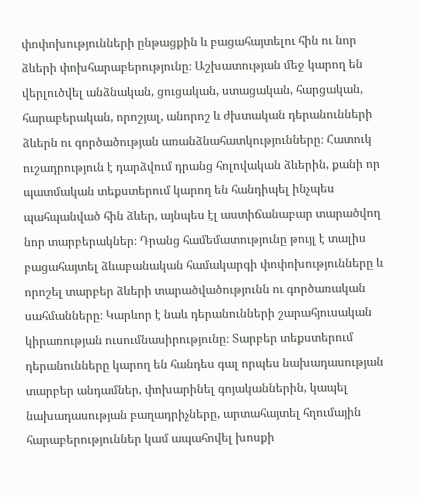փոփոխությունների ընթացքին և բացահայտելու հին ու նոր ձևերի փոխհարաբերությունը։ Աշխատության մեջ կարող են վերլուծվել անձնական, ցուցական, ստացական, հարցական, հարաբերական, որոշյալ, անորոշ և ժխտական դերանունների ձևերն ու գործածության առանձնահատկությունները։ Հատուկ ուշադրություն է դարձվում դրանց հոլովական ձևերին, քանի որ պատմական տեքստերում կարող են հանդիպել ինչպես պահպանված հին ձևեր, այնպես էլ աստիճանաբար տարածվող նոր տարբերակներ։ Դրանց համեմատությունը թույլ է տալիս բացահայտել ձևաբանական համակարգի փոփոխությունները և որոշել տարբեր ձևերի տարածվածությունն ու գործառական սահմանները։ Կարևոր է նաև դերանունների շարահյուսական կիրառության ուսումնասիրությունը։ Տարբեր տեքստերում դերանունները կարող են հանդես գալ որպես նախադասության տարբեր անդամներ, փոխարինել գոյականներին, կապել նախադասության բաղադրիչները, արտահայտել հղումային հարաբերություններ կամ ապահովել խոսքի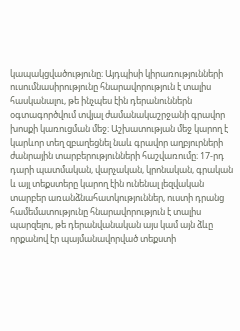կապակցվածությունը։ Այդպիսի կիրառությունների ուսումնասիրությունը հնարավորություն է տալիս հասկանալու, թե ինչպես էին դերանուններն օգտագործվում տվյալ ժամանակաշրջանի գրավոր խոսքի կառուցման մեջ։ Աշխատության մեջ կարող է կարևոր տեղ զբաղեցնել նաև գրավոր աղբյուրների ժանրային տարբերությունների հաշվառումը։ 17-րդ դարի պատմական, վարչական, կրոնական, գրական և այլ տեքստերը կարող էին ունենալ լեզվական տարբեր առանձնահատկություններ, ուստի դրանց համեմատությունը հնարավորություն է տալիս պարզելու, թե դերանվանական այս կամ այն ձևը որքանով էր պայմանավորված տեքստի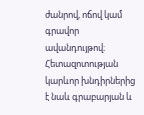ժանրով, ոճով կամ գրավոր ավանդույթով։ Հետազոտության կարևոր խնդիրներից է նաև գրաբարյան և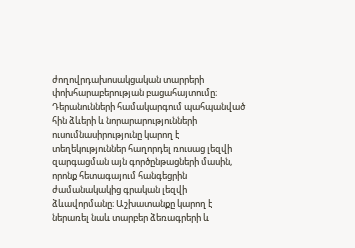ժողովրդախոսակցական տարրերի փոխհարաբերության բացահայտումը։ Դերանունների համակարգում պահպանված հին ձևերի և նորարարությունների ուսումնասիրությունը կարող է տեղեկություններ հաղորդել ռուսաց լեզվի զարգացման այն գործընթացների մասին, որոնք հետագայում հանգեցրին ժամանակակից գրական լեզվի ձևավորմանը։ Աշխատանքը կարող է ներառել նաև տարբեր ձեռագրերի և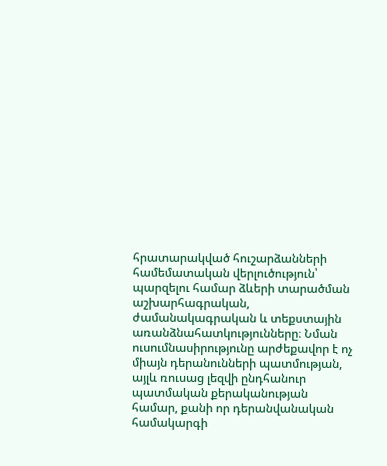հրատարակված հուշարձանների համեմատական վերլուծություն՝ պարզելու համար ձևերի տարածման աշխարհագրական, ժամանակագրական և տեքստային առանձնահատկությունները։ Նման ուսումնասիրությունը արժեքավոր է ոչ միայն դերանունների պատմության, այլև ռուսաց լեզվի ընդհանուր պատմական քերականության համար, քանի որ դերանվանական համակարգի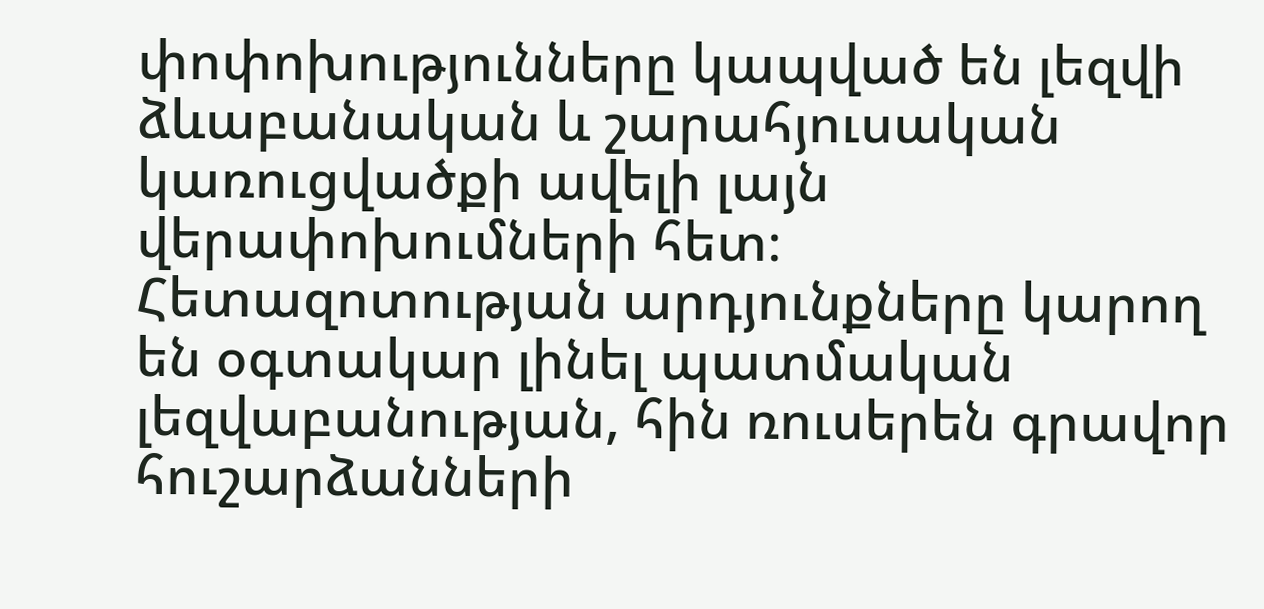փոփոխությունները կապված են լեզվի ձևաբանական և շարահյուսական կառուցվածքի ավելի լայն վերափոխումների հետ։ Հետազոտության արդյունքները կարող են օգտակար լինել պատմական լեզվաբանության, հին ռուսերեն գրավոր հուշարձանների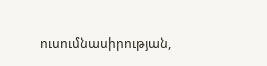ուսումնասիրության,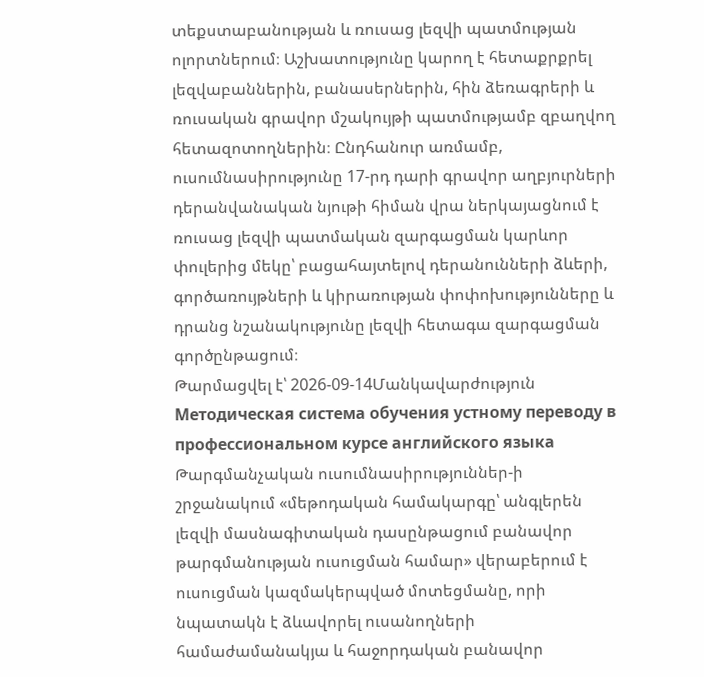տեքստաբանության և ռուսաց լեզվի պատմության ոլորտներում։ Աշխատությունը կարող է հետաքրքրել լեզվաբաններին, բանասերներին, հին ձեռագրերի և ռուսական գրավոր մշակույթի պատմությամբ զբաղվող հետազոտողներին։ Ընդհանուր առմամբ, ուսումնասիրությունը 17-րդ դարի գրավոր աղբյուրների դերանվանական նյութի հիման վրա ներկայացնում է ռուսաց լեզվի պատմական զարգացման կարևոր փուլերից մեկը՝ բացահայտելով դերանունների ձևերի, գործառույթների և կիրառության փոփոխությունները և դրանց նշանակությունը լեզվի հետագա զարգացման գործընթացում։
Թարմացվել է՝ 2026-09-14Մանկավարժություն
Методическая система обучения устному переводу в профессиональном курсе английского языка
Թարգմանչական ուսումնասիրություններ-ի շրջանակում «մեթոդական համակարգը՝ անգլերեն լեզվի մասնագիտական դասընթացում բանավոր թարգմանության ուսուցման համար» վերաբերում է ուսուցման կազմակերպված մոտեցմանը, որի նպատակն է ձևավորել ուսանողների համաժամանակյա և հաջորդական բանավոր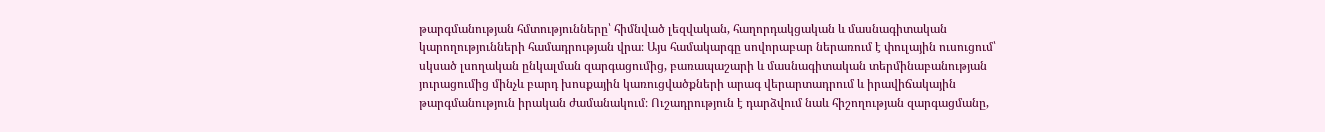թարգմանության հմտությունները՝ հիմնված լեզվական, հաղորդակցական և մասնագիտական կարողությունների համադրության վրա։ Այս համակարգը սովորաբար ներառում է փուլային ուսուցում՝ սկսած լսողական ընկալման զարգացումից, բառապաշարի և մասնագիտական տերմինաբանության յուրացումից մինչև բարդ խոսքային կառուցվածքների արագ վերարտադրում և իրավիճակային թարգմանություն իրական ժամանակում։ Ուշադրություն է դարձվում նաև հիշողության զարգացմանը,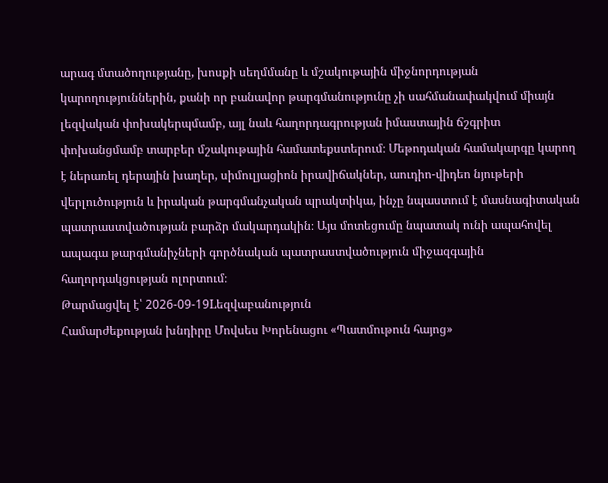արագ մտածողությանը, խոսքի սեղմմանը և մշակութային միջնորդության կարողություններին, քանի որ բանավոր թարգմանությունը չի սահմանափակվում միայն լեզվական փոխակերպմամբ, այլ նաև հաղորդագրության իմաստային ճշգրիտ փոխանցմամբ տարբեր մշակութային համատեքստերում։ Մեթոդական համակարգը կարող է ներառել դերային խաղեր, սիմուլյացիոն իրավիճակներ, աուդիո-վիդեո նյութերի վերլուծություն և իրական թարգմանչական պրակտիկա, ինչը նպաստում է մասնագիտական պատրաստվածության բարձր մակարդակին։ Այս մոտեցումը նպատակ ունի ապահովել ապագա թարգմանիչների գործնական պատրաստվածություն միջազգային հաղորդակցության ոլորտում։
Թարմացվել է՝ 2026-09-19Lեզվաբանություն
Համարժեքության խնդիրը Մովսես Խորենացու «Պատմութուն հայոց»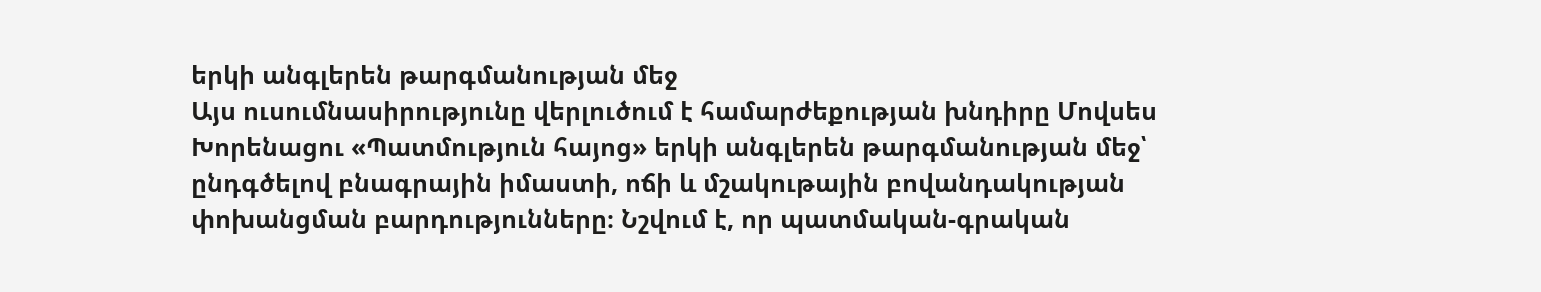երկի անգլերեն թարգմանության մեջ
Այս ուսումնասիրությունը վերլուծում է համարժեքության խնդիրը Մովսես Խորենացու «Պատմություն հայոց» երկի անգլերեն թարգմանության մեջ՝ ընդգծելով բնագրային իմաստի, ոճի և մշակութային բովանդակության փոխանցման բարդությունները։ Նշվում է, որ պատմական-գրական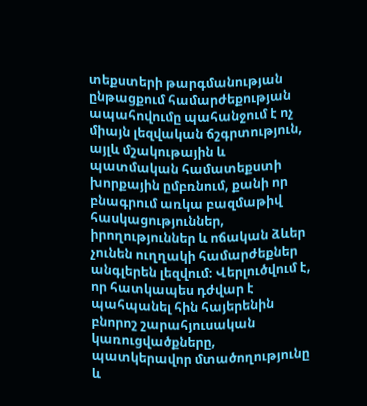տեքստերի թարգմանության ընթացքում համարժեքության ապահովումը պահանջում է ոչ միայն լեզվական ճշգրտություն, այլև մշակութային և պատմական համատեքստի խորքային ըմբռնում, քանի որ բնագրում առկա բազմաթիվ հասկացություններ, իրողություններ և ոճական ձևեր չունեն ուղղակի համարժեքներ անգլերեն լեզվում։ Վերլուծվում է, որ հատկապես դժվար է պահպանել հին հայերենին բնորոշ շարահյուսական կառուցվածքները, պատկերավոր մտածողությունը և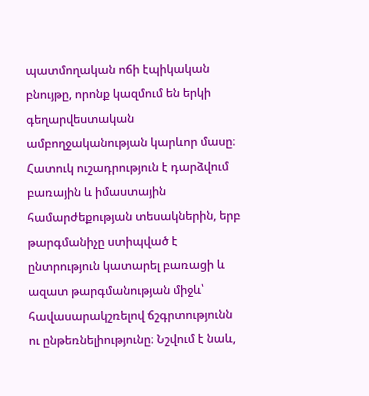պատմողական ոճի էպիկական բնույթը, որոնք կազմում են երկի գեղարվեստական ամբողջականության կարևոր մասը։ Հատուկ ուշադրություն է դարձվում բառային և իմաստային համարժեքության տեսակներին, երբ թարգմանիչը ստիպված է ընտրություն կատարել բառացի և ազատ թարգմանության միջև՝ հավասարակշռելով ճշգրտությունն ու ընթեռնելիությունը։ Նշվում է նաև,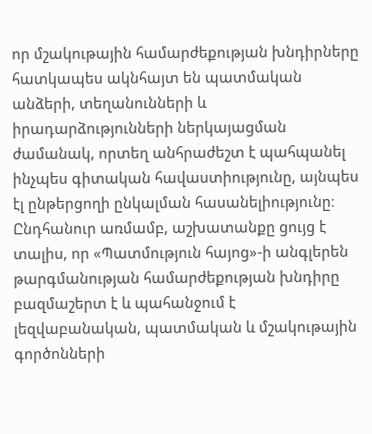որ մշակութային համարժեքության խնդիրները հատկապես ակնհայտ են պատմական անձերի, տեղանունների և իրադարձությունների ներկայացման ժամանակ, որտեղ անհրաժեշտ է պահպանել ինչպես գիտական հավաստիությունը, այնպես էլ ընթերցողի ընկալման հասանելիությունը։ Ընդհանուր առմամբ, աշխատանքը ցույց է տալիս, որ «Պատմություն հայոց»-ի անգլերեն թարգմանության համարժեքության խնդիրը բազմաշերտ է և պահանջում է լեզվաբանական, պատմական և մշակութային գործոնների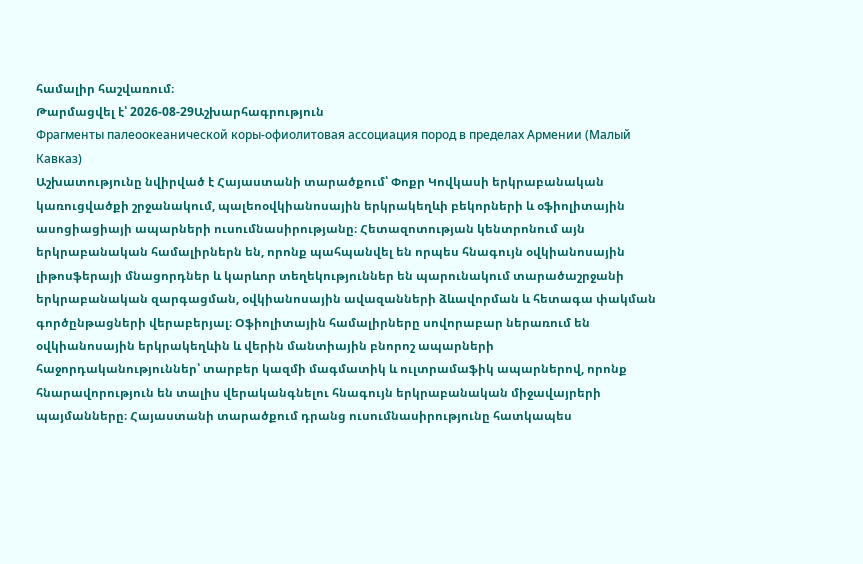համալիր հաշվառում։
Թարմացվել է՝ 2026-08-29Աշխարհագրություն
Фрагменты палеоокеанической коры-офиолитовая ассоциация пород в пределах Армении (Малый Кавказ)
Աշխատությունը նվիրված է Հայաստանի տարածքում՝ Փոքր Կովկասի երկրաբանական կառուցվածքի շրջանակում, պալեոօվկիանոսային երկրակեղևի բեկորների և օֆիոլիտային ասոցիացիայի ապարների ուսումնասիրությանը։ Հետազոտության կենտրոնում այն երկրաբանական համալիրներն են, որոնք պահպանվել են որպես հնագույն օվկիանոսային լիթոսֆերայի մնացորդներ և կարևոր տեղեկություններ են պարունակում տարածաշրջանի երկրաբանական զարգացման, օվկիանոսային ավազանների ձևավորման և հետագա փակման գործընթացների վերաբերյալ։ Օֆիոլիտային համալիրները սովորաբար ներառում են օվկիանոսային երկրակեղևին և վերին մանտիային բնորոշ ապարների հաջորդականություններ՝ տարբեր կազմի մագմատիկ և ուլտրամաֆիկ ապարներով, որոնք հնարավորություն են տալիս վերականգնելու հնագույն երկրաբանական միջավայրերի պայմանները։ Հայաստանի տարածքում դրանց ուսումնասիրությունը հատկապես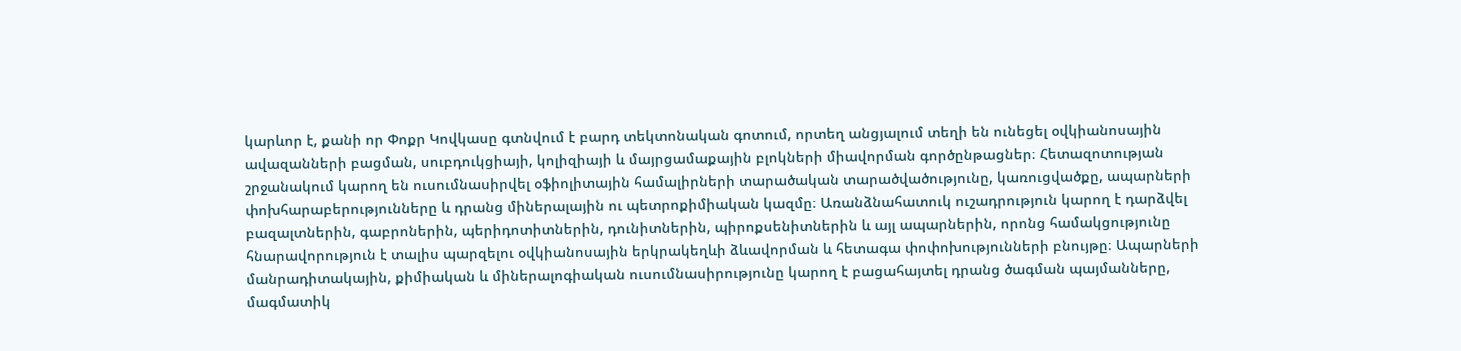կարևոր է, քանի որ Փոքր Կովկասը գտնվում է բարդ տեկտոնական գոտում, որտեղ անցյալում տեղի են ունեցել օվկիանոսային ավազանների բացման, սուբդուկցիայի, կոլիզիայի և մայրցամաքային բլոկների միավորման գործընթացներ։ Հետազոտության շրջանակում կարող են ուսումնասիրվել օֆիոլիտային համալիրների տարածական տարածվածությունը, կառուցվածքը, ապարների փոխհարաբերությունները և դրանց միներալային ու պետրոքիմիական կազմը։ Առանձնահատուկ ուշադրություն կարող է դարձվել բազալտներին, գաբրոներին, պերիդոտիտներին, դունիտներին, պիրոքսենիտներին և այլ ապարներին, որոնց համակցությունը հնարավորություն է տալիս պարզելու օվկիանոսային երկրակեղևի ձևավորման և հետագա փոփոխությունների բնույթը։ Ապարների մանրադիտակային, քիմիական և միներալոգիական ուսումնասիրությունը կարող է բացահայտել դրանց ծագման պայմանները, մագմատիկ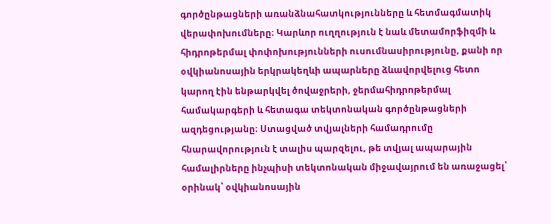գործընթացների առանձնահատկությունները և հետմագմատիկ վերափոխումները։ Կարևոր ուղղություն է նաև մետամորֆիզմի և հիդրոթերմալ փոփոխությունների ուսումնասիրությունը, քանի որ օվկիանոսային երկրակեղևի ապարները ձևավորվելուց հետո կարող էին ենթարկվել ծովաջրերի, ջերմահիդրոթերմալ համակարգերի և հետագա տեկտոնական գործընթացների ազդեցությանը։ Ստացված տվյալների համադրումը հնարավորություն է տալիս պարզելու, թե տվյալ ապարային համալիրները ինչպիսի տեկտոնական միջավայրում են առաջացել՝ օրինակ՝ օվկիանոսային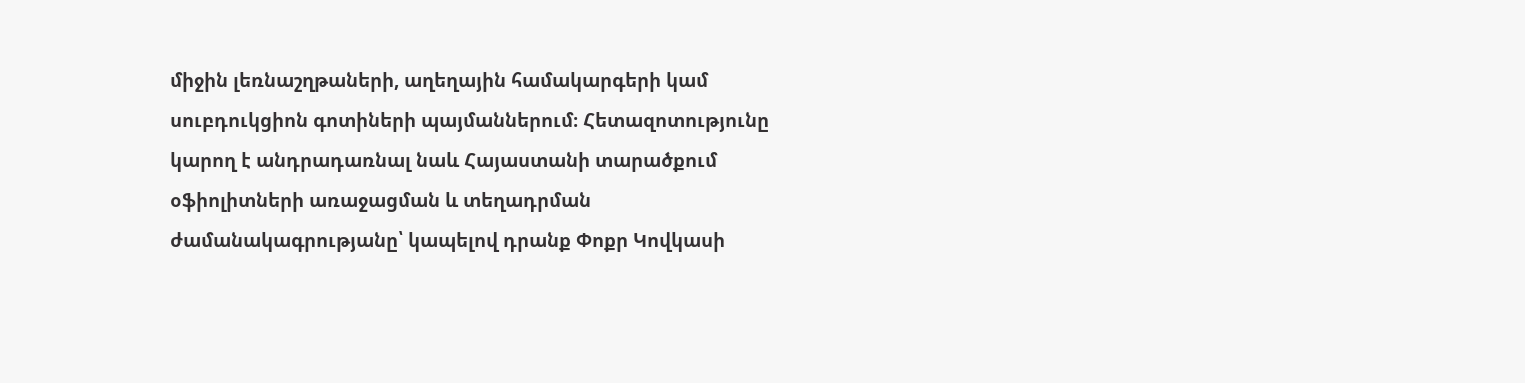միջին լեռնաշղթաների, աղեղային համակարգերի կամ սուբդուկցիոն գոտիների պայմաններում։ Հետազոտությունը կարող է անդրադառնալ նաև Հայաստանի տարածքում օֆիոլիտների առաջացման և տեղադրման ժամանակագրությանը՝ կապելով դրանք Փոքր Կովկասի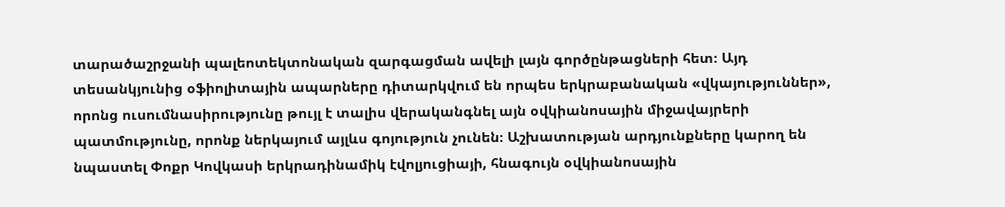տարածաշրջանի պալեոտեկտոնական զարգացման ավելի լայն գործընթացների հետ։ Այդ տեսանկյունից օֆիոլիտային ապարները դիտարկվում են որպես երկրաբանական «վկայություններ», որոնց ուսումնասիրությունը թույլ է տալիս վերականգնել այն օվկիանոսային միջավայրերի պատմությունը, որոնք ներկայում այլևս գոյություն չունեն։ Աշխատության արդյունքները կարող են նպաստել Փոքր Կովկասի երկրադինամիկ էվոլյուցիայի, հնագույն օվկիանոսային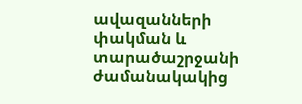ավազանների փակման և տարածաշրջանի ժամանակակից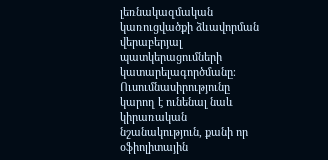լեռնակազմական կառուցվածքի ձևավորման վերաբերյալ պատկերացումների կատարելագործմանը։ Ուսումնասիրությունը կարող է ունենալ նաև կիրառական նշանակություն, քանի որ օֆիոլիտային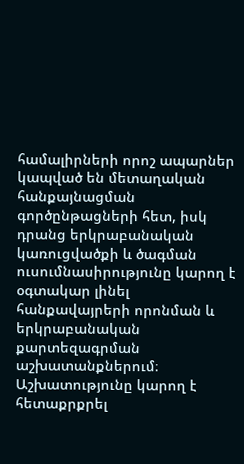համալիրների որոշ ապարներ կապված են մետաղական հանքայնացման գործընթացների հետ, իսկ դրանց երկրաբանական կառուցվածքի և ծագման ուսումնասիրությունը կարող է օգտակար լինել հանքավայրերի որոնման և երկրաբանական քարտեզագրման աշխատանքներում։ Աշխատությունը կարող է հետաքրքրել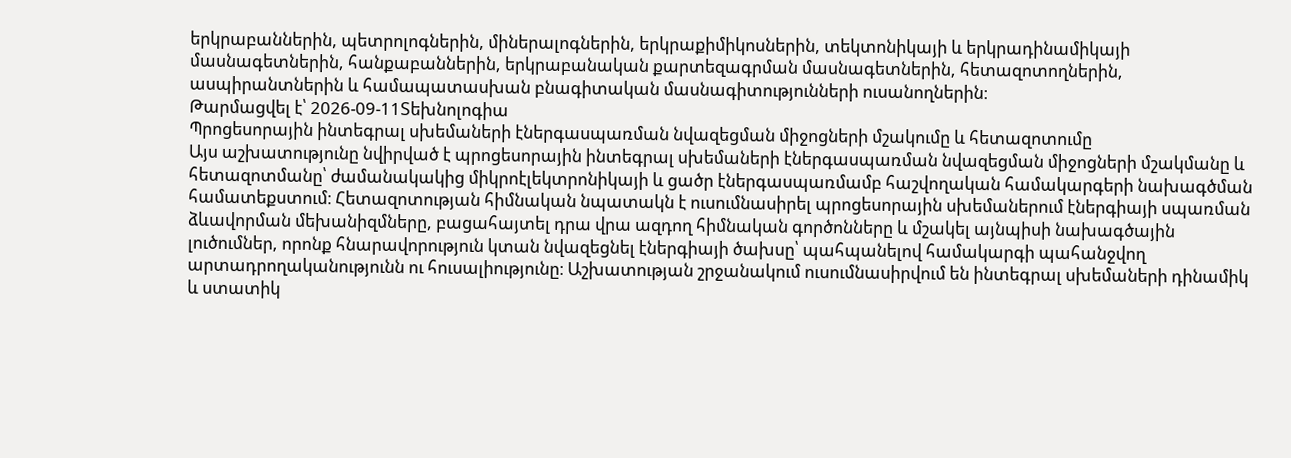երկրաբաններին, պետրոլոգներին, միներալոգներին, երկրաքիմիկոսներին, տեկտոնիկայի և երկրադինամիկայի մասնագետներին, հանքաբաններին, երկրաբանական քարտեզագրման մասնագետներին, հետազոտողներին, ասպիրանտներին և համապատասխան բնագիտական մասնագիտությունների ուսանողներին։
Թարմացվել է՝ 2026-09-11Տեխնոլոգիա
Պրոցեսորային ինտեգրալ սխեմաների էներգասպառման նվազեցման միջոցների մշակումը և հետազոտումը
Այս աշխատությունը նվիրված է պրոցեսորային ինտեգրալ սխեմաների էներգասպառման նվազեցման միջոցների մշակմանը և հետազոտմանը՝ ժամանակակից միկրոէլեկտրոնիկայի և ցածր էներգասպառմամբ հաշվողական համակարգերի նախագծման համատեքստում։ Հետազոտության հիմնական նպատակն է ուսումնասիրել պրոցեսորային սխեմաներում էներգիայի սպառման ձևավորման մեխանիզմները, բացահայտել դրա վրա ազդող հիմնական գործոնները և մշակել այնպիսի նախագծային լուծումներ, որոնք հնարավորություն կտան նվազեցնել էներգիայի ծախսը՝ պահպանելով համակարգի պահանջվող արտադրողականությունն ու հուսալիությունը։ Աշխատության շրջանակում ուսումնասիրվում են ինտեգրալ սխեմաների դինամիկ և ստատիկ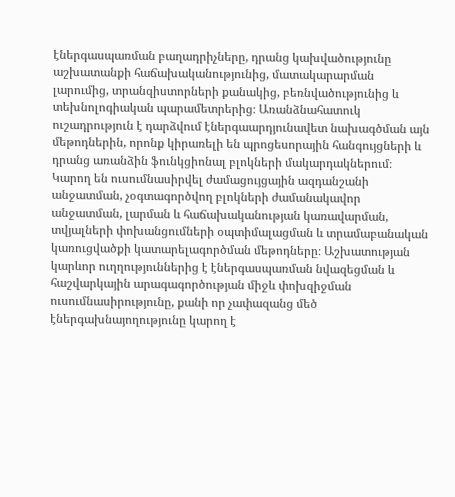էներգասպառման բաղադրիչները, դրանց կախվածությունը աշխատանքի հաճախականությունից, մատակարարման լարումից, տրանզիստորների քանակից, բեռնվածությունից և տեխնոլոգիական պարամետրերից։ Առանձնահատուկ ուշադրություն է դարձվում էներգաարդյունավետ նախագծման այն մեթոդներին, որոնք կիրառելի են պրոցեսորային հանգույցների և դրանց առանձին ֆունկցիոնալ բլոկների մակարդակներում։ Կարող են ուսումնասիրվել ժամացույցային ազդանշանի անջատման, չօգտագործվող բլոկների ժամանակավոր անջատման, լարման և հաճախականության կառավարման, տվյալների փոխանցումների օպտիմալացման և տրամաբանական կառուցվածքի կատարելագործման մեթոդները։ Աշխատության կարևոր ուղղություններից է էներգասպառման նվազեցման և հաշվարկային արագագործության միջև փոխզիջման ուսումնասիրությունը, քանի որ չափազանց մեծ էներգախնայողությունը կարող է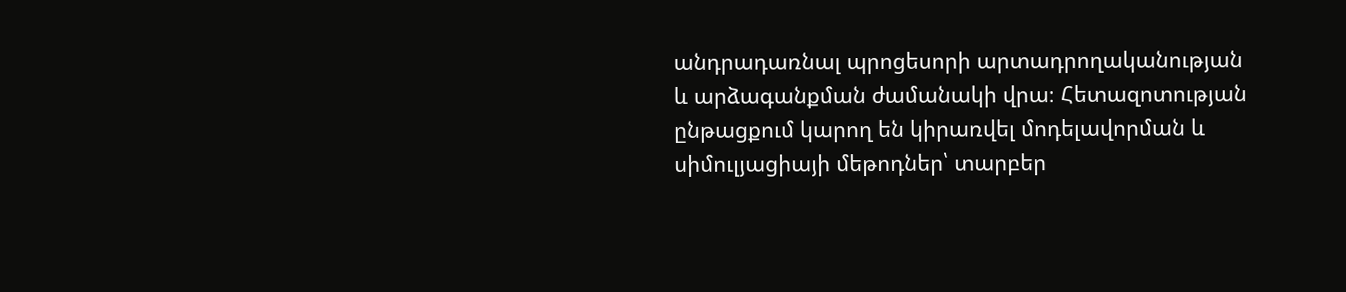անդրադառնալ պրոցեսորի արտադրողականության և արձագանքման ժամանակի վրա։ Հետազոտության ընթացքում կարող են կիրառվել մոդելավորման և սիմուլյացիայի մեթոդներ՝ տարբեր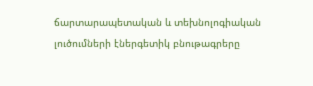ճարտարապետական և տեխնոլոգիական լուծումների էներգետիկ բնութագրերը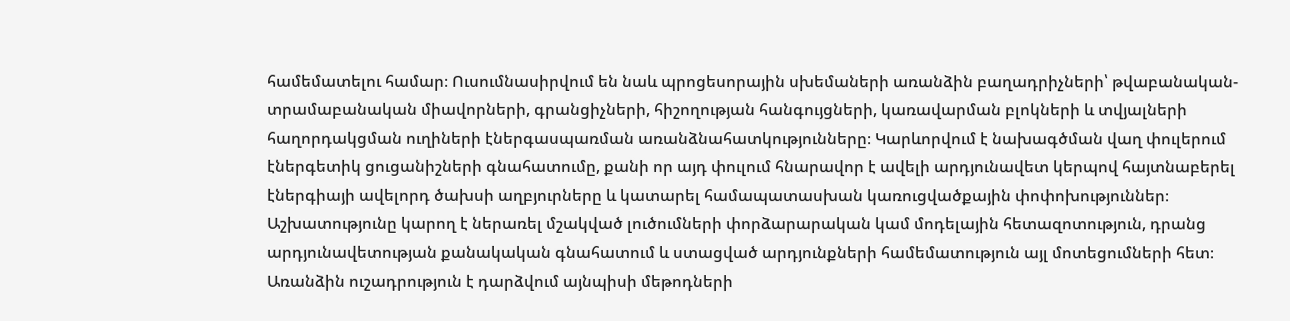համեմատելու համար։ Ուսումնասիրվում են նաև պրոցեսորային սխեմաների առանձին բաղադրիչների՝ թվաբանական-տրամաբանական միավորների, գրանցիչների, հիշողության հանգույցների, կառավարման բլոկների և տվյալների հաղորդակցման ուղիների էներգասպառման առանձնահատկությունները։ Կարևորվում է նախագծման վաղ փուլերում էներգետիկ ցուցանիշների գնահատումը, քանի որ այդ փուլում հնարավոր է ավելի արդյունավետ կերպով հայտնաբերել էներգիայի ավելորդ ծախսի աղբյուրները և կատարել համապատասխան կառուցվածքային փոփոխություններ։ Աշխատությունը կարող է ներառել մշակված լուծումների փորձարարական կամ մոդելային հետազոտություն, դրանց արդյունավետության քանակական գնահատում և ստացված արդյունքների համեմատություն այլ մոտեցումների հետ։ Առանձին ուշադրություն է դարձվում այնպիսի մեթոդների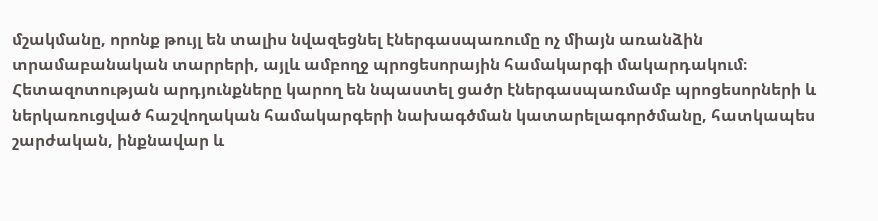մշակմանը, որոնք թույլ են տալիս նվազեցնել էներգասպառումը ոչ միայն առանձին տրամաբանական տարրերի, այլև ամբողջ պրոցեսորային համակարգի մակարդակում։ Հետազոտության արդյունքները կարող են նպաստել ցածր էներգասպառմամբ պրոցեսորների և ներկառուցված հաշվողական համակարգերի նախագծման կատարելագործմանը, հատկապես շարժական, ինքնավար և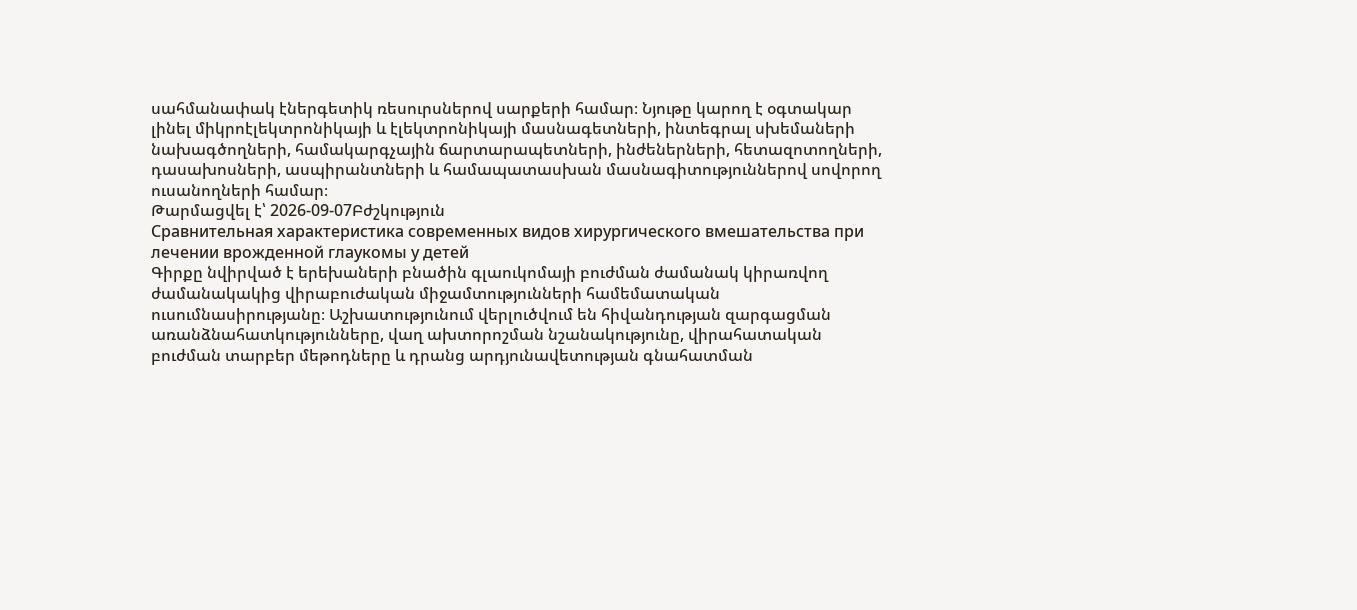սահմանափակ էներգետիկ ռեսուրսներով սարքերի համար։ Նյութը կարող է օգտակար լինել միկրոէլեկտրոնիկայի և էլեկտրոնիկայի մասնագետների, ինտեգրալ սխեմաների նախագծողների, համակարգչային ճարտարապետների, ինժեներների, հետազոտողների, դասախոսների, ասպիրանտների և համապատասխան մասնագիտություններով սովորող ուսանողների համար։
Թարմացվել է՝ 2026-09-07Բժշկություն
Сравнительная характеристика современных видов хирургического вмешательства при лечении врожденной глаукомы у детей
Գիրքը նվիրված է երեխաների բնածին գլաուկոմայի բուժման ժամանակ կիրառվող ժամանակակից վիրաբուժական միջամտությունների համեմատական ուսումնասիրությանը։ Աշխատությունում վերլուծվում են հիվանդության զարգացման առանձնահատկությունները, վաղ ախտորոշման նշանակությունը, վիրահատական բուժման տարբեր մեթոդները և դրանց արդյունավետության գնահատման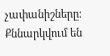չափանիշները։ Քննարկվում են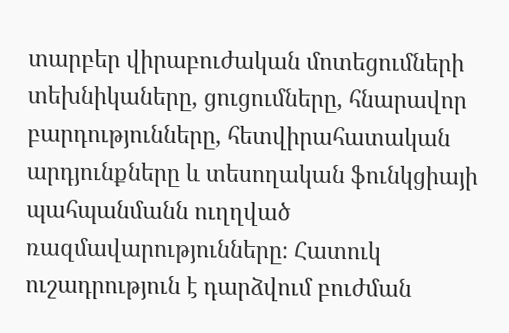տարբեր վիրաբուժական մոտեցումների տեխնիկաները, ցուցումները, հնարավոր բարդությունները, հետվիրահատական արդյունքները և տեսողական ֆունկցիայի պահպանմանն ուղղված ռազմավարությունները։ Հատուկ ուշադրություն է դարձվում բուժման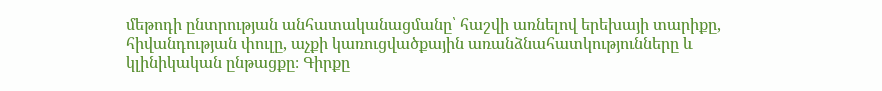մեթոդի ընտրության անհատականացմանը՝ հաշվի առնելով երեխայի տարիքը, հիվանդության փուլը, աչքի կառուցվածքային առանձնահատկությունները և կլինիկական ընթացքը։ Գիրքը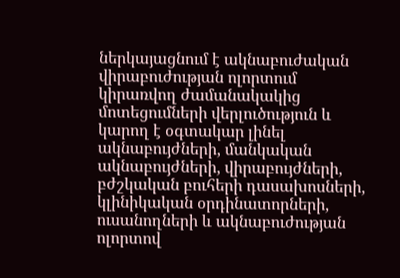ներկայացնում է ակնաբուժական վիրաբուժության ոլորտում կիրառվող ժամանակակից մոտեցումների վերլուծություն և կարող է օգտակար լինել ակնաբույժների, մանկական ակնաբույժների, վիրաբույժների, բժշկական բուհերի դասախոսների, կլինիկական օրդինատորների, ուսանողների և ակնաբուժության ոլորտով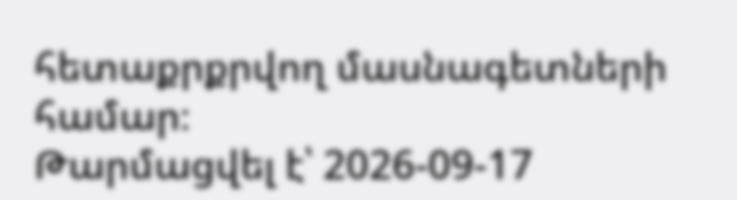հետաքրքրվող մասնագետների համար։
Թարմացվել է՝ 2026-09-17